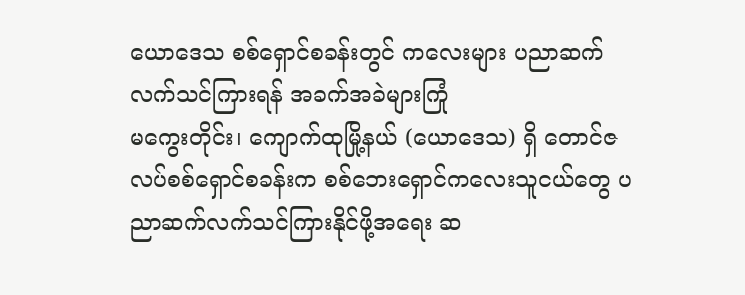ယောဒေသ စစ်ရှောင်စခန်းတွင် ကလေးများ ပညာဆက်လက်သင်ကြားရန် အခက်အခဲများကြုံ
မကွေးတိုင်း၊ ကျောက်ထုမြို့နယ် (ယောဒေသ) ရှိ တောင်ဇလပ်စစ်ရှောင်စခန်းက စစ်ဘေးရှောင်ကလေးသူငယ်တွေ ပညာဆက်လက်သင်ကြားနိုင်ဖို့အရေး ဆ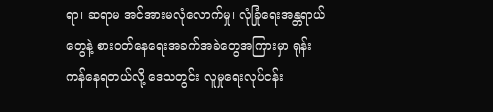ရာ၊ ဆရာမ အင်အားမလုံလောက်မှု၊ လုံခြုံရေးအန္တရာယ်တွေနဲ့ စားဝတ်နေရေးအခက်အခဲတွေအကြားမှာ ရုန်းကန်နေရတယ်လို့ ဒေသတွင်း လူမှုရေးလုပ်ငန်း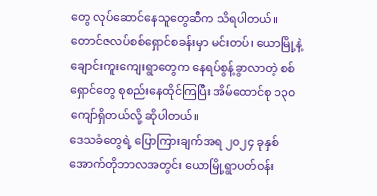တွေ လုပ်ဆောင်နေသူတွေဆီက သိရပါတယ်။
တောင်ဇလပ်စစ်ရှောင်စခန်းမှာ မင်းတပ်၊ ယောမြို့နဲ့ ချောင်းကူးကျေးရွာတွေက နေရပ်စွန့်ခွာလာတဲ့ စစ်ရှောင်တွေ စုစည်းနေထိုင်ကြပြီး အိမ်ထောင်စု ၁၃၀ ကျော်ရှိတယ်လို့ ဆိုပါတယ်။
ဒေသခံတွေရဲ့ ပြောကြားချက်အရ ၂၀၂၄ ခုနှစ် အောက်တိုဘာလအတွင်း ယောမြို့ရွာပတ်ဝန်း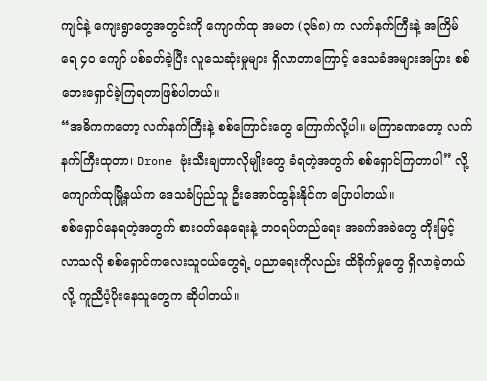ကျင်နဲ့ ကျေးရွာတွေအတွင်းကို ကျောက်ထု အမတ (၃၆၈) က လက်နက်ကြီးနဲ့ အကြိမ်ရေ ၄၀ ကျော် ပစ်ခတ်ခဲ့ပြီး လူသေဆုံးမှုများ ရှိလာတာကြောင့် ဒေသခံအများအပြား စစ်ဘေးရှောင်ခဲ့ကြရတာဖြစ်ပါတယ်။
“အဓိကကတော့ လက်နက်ကြီးနဲ့ စစ်ကြောင်းတွေ ကြောက်လို့ပါ။ မကြာခဏတော့ လက်နက်ကြီးထုတာ၊ Drone ဗုံးသီးချတာလိုမျိုးတွေ ခံရတဲ့အတွက် စစ်ရှောင်ကြတာပါ” လို့ ကျောက်ထုမြို့နယ်က ဒေသခံပြည်သူ ဦးအောင်ထွန်းနိုင်က ပြောပါတယ်။
စစ်ရှောင်နေရတဲ့အတွက် စားဝတ်နေရေးနဲ့ ဘဝရပ်တည်ရေး အခက်အခဲတွေ တိုးမြင့်လာသလို စစ်ရှောင်ကလေးသူငယ်တွေရဲ့ ပညာရေးကိုလည်း ထိခိုက်မှုတွေ ရှိလာခဲ့တယ်လို့ ကူညီပံ့ပိုးနေသူတွေက ဆိုပါတယ်။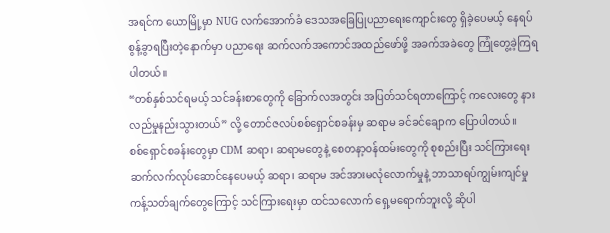အရင်က ယောမြို့မှာ NUG လက်အောက်ခံ ဒေသအခြေပြုပညာရေးကျောင်းတွေ ရှိခဲ့ပေမယ့် နေရပ်စွန့်ခွာရပြီးတဲ့နောက်မှာ ပညာရေး ဆက်လက်အကောင်အထည်ဖော်ဖို့ အခက်အခဲတွေ ကြုံတွေ့ခဲ့ကြရပါတယ်။
“တစ်နှစ်သင်ရမယ့် သင်ခန်းစာတွေကို ခြောက်လအတွင်း အပြတ်သင်ရတာကြောင့် ကလေးတွေ နားလည်မှုနည်းသွားတယ်” လို့ တောင်ဇလပ်စစ်ရှောင်စခန်းမှ ဆရာမ ခင်ခင်ချောက ပြောပါတယ်။
စစ်ရှောင်စခန်းတွေမှာ CDM ဆရာ၊ ဆရာမတွေနဲ့ စေတနာ့ဝန်ထမ်းတွေကို စုစည်းပြီး သင်ကြားရေး ဆက်လက်လုပ်ဆောင်နေပေမယ့် ဆရာ၊ ဆရာမ အင်အားမလုံလောက်မှုနဲ့ ဘာသာရပ်ကျွမ်းကျင်မှု ကန့်သတ်ချက်တွေကြောင့် သင်ကြားရေးမှာ ထင်သလောက် ရှေ့မရောက်ဘူးလို့ ဆိုပါ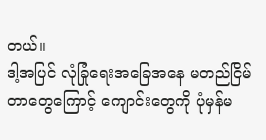တယ်။
ဒါ့အပြင် လုံခြုံရေးအခြေအနေ မတည်ငြိမ်တာတွေကြောင့် ကျောင်းတွေကို ပုံမှန်မ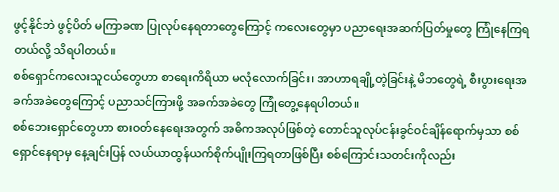ဖွင့်နိုင်ဘဲ ဖွင့်ပိတ် မကြာခဏ ပြုလုပ်နေရတာတွေကြောင့် ကလေးတွေမှာ ပညာရေးအဆက်ပြတ်မှုတွေ ကြုံနေကြရတယ်လို့ သိရပါတယ်။
စစ်ရှောင်ကလေးသူငယ်တွေဟာ စာရေးကိရိယာ မလုံလောက်ခြင်း၊ အာဟာရချို့တဲ့ခြင်းနဲ့ မိဘတွေရဲ့ စီးပွားရေးအခက်အခဲတွေကြောင့် ပညာသင်ကြားဖို့ အခက်အခဲတွေ ကြုံတွေ့နေရပါတယ်။
စစ်ဘေးရှောင်တွေဟာ စားဝတ်နေရေးအတွက် အဓိကအလုပ်ဖြစ်တဲ့ တောင်သူလုပ်ငန်းခွင်ဝင်ချိန်ရောက်မှသာ စစ်ရှောင်နေရာမှ နေ့ချင်းပြန် လယ်ယာထွန်ယက်စိုက်ပျိုးကြရတာဖြစ်ပြီး စစ်ကြောင်းသတင်းကိုလည်း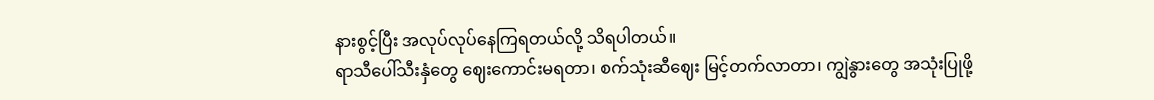နားစွင့်ပြီး အလုပ်လုပ်နေကြရတယ်လို့ သိရပါတယ်။
ရာသီပေါ်သီးနှံတွေ ဈေးကောင်းမရတာ၊ စက်သုံးဆီဈေး မြင့်တက်လာတာ၊ ကျွဲနွားတွေ အသုံးပြုဖို့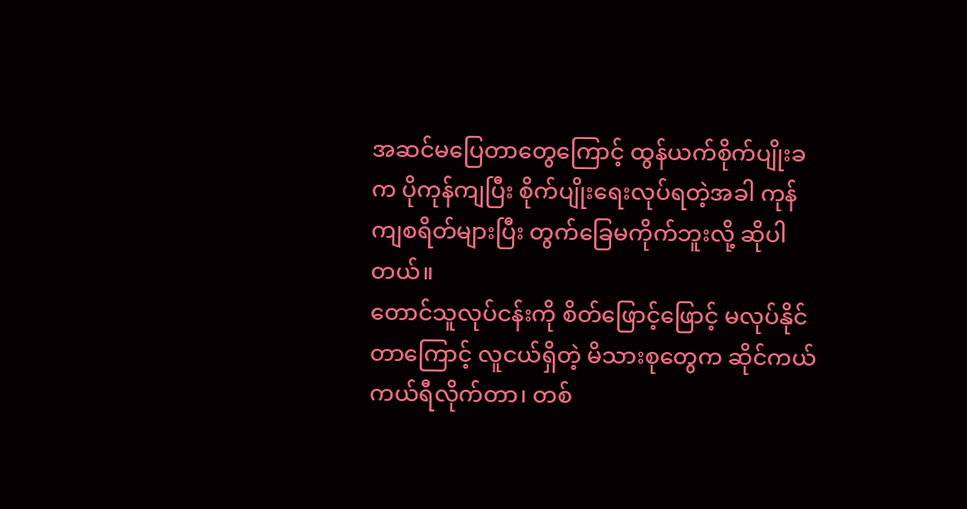အဆင်မပြေတာတွေကြောင့် ထွန်ယက်စိုက်ပျိုးခက ပိုကုန်ကျပြီး စိုက်ပျိုးရေးလုပ်ရတဲ့အခါ ကုန်ကျစရိတ်များပြီး တွက်ခြေမကိုက်ဘူးလို့ ဆိုပါတယ်။
တောင်သူလုပ်ငန်းကို စိတ်ဖြောင့်ဖြောင့် မလုပ်နိုင်တာကြောင့် လူငယ်ရှိတဲ့ မိသားစုတွေက ဆိုင်ကယ်ကယ်ရီလိုက်တာ၊ တစ်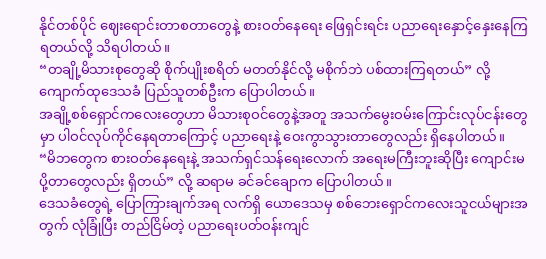နိုင်တစ်ပိုင် ဈေးရောင်းတာစတာတွေနဲ့ စားဝတ်နေရေး ဖြေရှင်းရင်း ပညာရေးနှောင့်နှေးနေကြရတယ်လို့ သိရပါတယ်။
“တချို့မိသားစုတွေဆို စိုက်ပျိုးစရိတ် မတတ်နိုင်လို့ မစိုက်ဘဲ ပစ်ထားကြရတယ်” လို့ ကျောက်ထုဒေသခံ ပြည်သူတစ်ဦးက ပြောပါတယ်။
အချို့စစ်ရှောင်ကလေးတွေဟာ မိသားစုဝင်တွေနဲ့အတူ အသက်မွေးဝမ်းကြောင်းလုပ်ငန်းတွေမှာ ပါဝင်လုပ်ကိုင်နေရတာကြောင့် ပညာရေးနဲ့ ဝေးကွာသွားတာတွေလည်း ရှိနေပါတယ်။
“မိဘတွေက စားဝတ်နေရေးနဲ့ အသက်ရှင်သန်ရေးလောက် အရေးမကြီးဘူးဆိုပြီး ကျောင်းမပို့တာတွေလည်း ရှိတယ်” လို့ ဆရာမ ခင်ခင်ချောက ပြောပါတယ်။
ဒေသခံတွေရဲ့ ပြောကြားချက်အရ လက်ရှိ ယောဒေသမှ စစ်ဘေးရှောင်ကလေးသူငယ်များအတွက် လုံခြုံပြီး တည်ငြိမ်တဲ့ ပညာရေးပတ်ဝန်းကျင်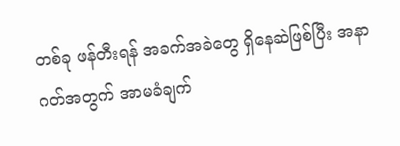တစ်ခု ဖန်တီးရန် အခက်အခဲတွေ ရှိနေဆဲဖြစ်ပြီး အနာဂတ်အတွက် အာမခံချက်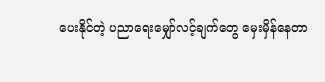ပေးနိုင်တဲ့ ပညာရေးမျှော်လင့်ချက်တွေ မှေးမှိန်နေတာ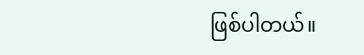ဖြစ်ပါတယ်။